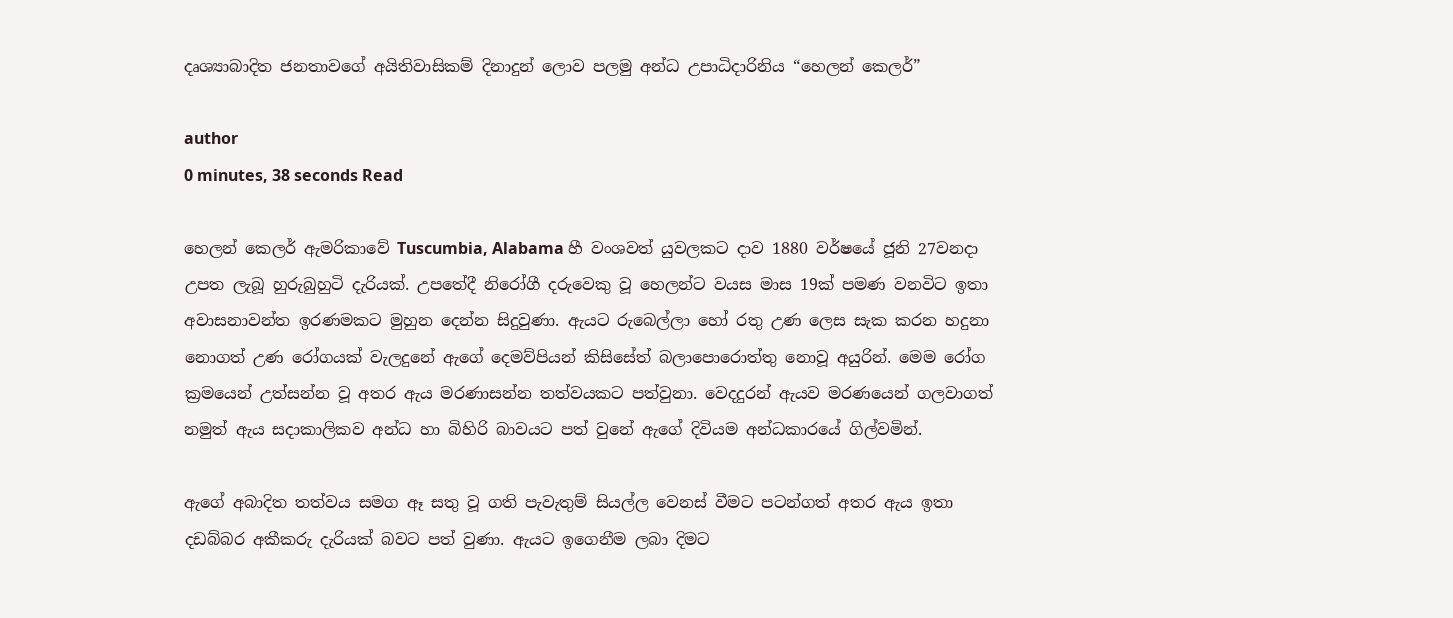දෘශ්‍යාබාදිත ජනතාවගේ අයිතිවාසිකම් දිනාදුන් ලොව පලමු අන්ධ උපාධිදාරිනිය “හෙලන් කෙලර්”

author
0 minutes, 38 seconds Read

හෙලන් කෙලර් ඇමරිකාවේ Tuscumbia, Alabama හී වංශවත් යුවලකට දාව 1880 වර්ෂයේ ජූනි 27වනදා උපත ලැබූ හුරුබුහුටි දැරියක්. උපතේදී නිරෝගී දරුවෙකු වූ හෙලන්ට වයස මාස 19ක් පමණ වනවිට ඉතා අවාසනාවන්ත ඉරණමකට මුහුන දෙන්න සිදුවුණා. ඇයට රුබෙල්ලා හෝ රතු උණ ලෙස සැක කරන හදුනා නොගත් උණ රෝගයක් වැලදුනේ ඇගේ දෙමව්පියන් කිසිසේත් බලාපොරොත්තු නොවූ අයුරින්. මෙම රෝග ක්‍රමයෙන් උත්සන්න වූ අතර ඇය මරණාසන්න තත්වයකට පත්වුනා. වෙදදුරන් ඇයව මරණයෙන් ගලවාගත් නමුත් ඇය සදාකාලිකව අන්ධ හා බිහිරි බාවයට පත් වුනේ ඇගේ දිවියම අන්ධකාරයේ ගිල්වමින්.

ඇගේ අබාදිත තත්වය සමග ඈ සතු වූ ගති පැවැතුම් සියල්ල වෙනස් වීමට පටන්ගත් අතර ඇය ඉතා දඩබ්බර අකීකරු දැරියක් බවට පත් වුණා. ඇයට ඉගෙනීම ලබා දිමට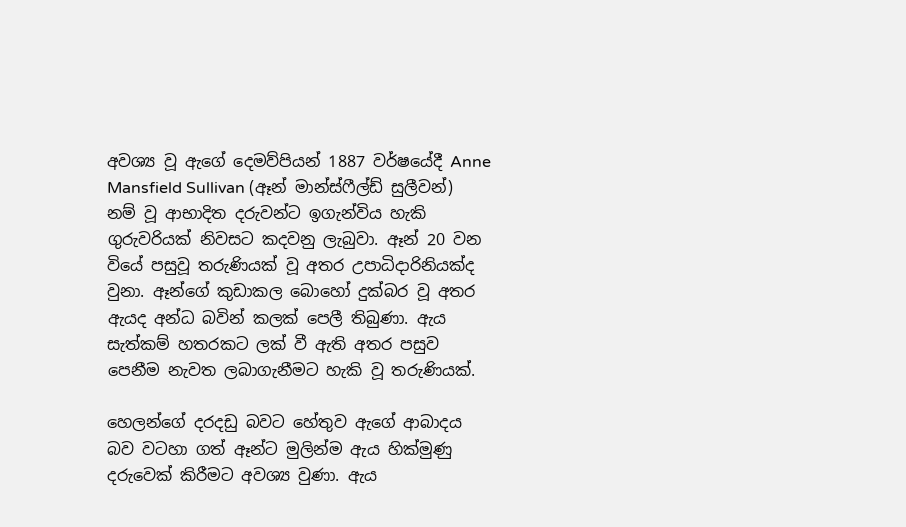අවශ්‍ය වූ ඇගේ දෙමව්පියන් 1887 වර්ෂයේදී Anne Mansfield Sullivan (ඈන් මාන්ස්ෆීල්ඩ් සුලීවන්) නම් වූ ආභාදිත දරුවන්ට ඉගැන්විය හැකි ගුරුවරියක් නිවසට කදවනු ලැබුවා. ඈන් 20 වන වියේ පසුවූ තරුණියක් වූ අතර උපාධිදාරිනියක්ද වුනා. ඈන්ගේ කුඩාකල බොහෝ දුක්බර වූ අතර ඇයද අන්ධ බවින් කලක් පෙලී තිබුණා. ඇය සැත්කම් හතරකට ලක් වී ඇති අතර පසුව පෙනීම නැවත ලබාගැනීමට හැකි වූ තරුණියක්.

හෙලන්ගේ දරදඩු බවට හේතුව ඇගේ ආබාදය බව වටහා ගත් ඈන්ට මුලින්ම ඇය හික්මුණු දරුවෙක් කිරීමට අවශ්‍ය වුණා. ඇය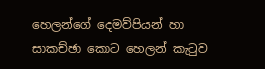හෙලන්ගේ දෙමව්පියන් හා සාකච්ඡා කොට හෙලන් කැටුව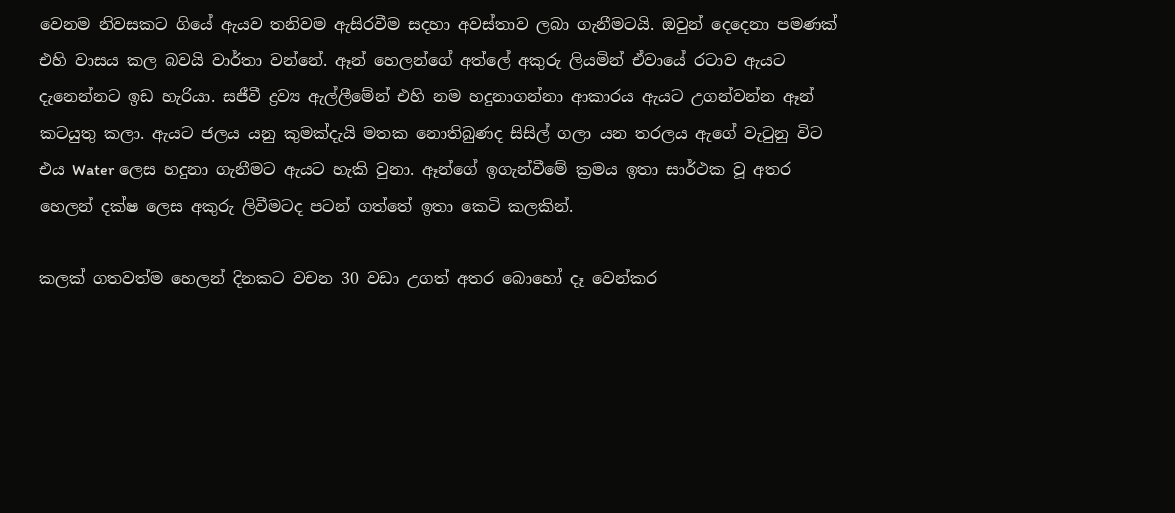වෙනම නිවසකට ගියේ ඇයව තනිවම ඇසිරවීම සදහා අවස්තාව ලබා ගැනීමටයි. ඔවුන් දෙදෙනා පමණක් එහි වාසය කල බවයි වාර්තා වන්නේ. ඈන් හෙලන්ගේ අත්ලේ අකුරු ලියමින් ඒවායේ රටාව ඇයට දැනෙන්නට ඉඩ හැරියා. සජීවී ද්‍රව්‍ය ඇල්ලීමේන් එහි නම හදුනාගන්නා ආකාරය ඇයට උගන්වන්න ඈන් කටයුතු කලා. ඇයට ජලය යනු කුමක්දැයි මතක නොතිබුණද සිසිල් ගලා යන තරලය ඇගේ වැටුනු විට එය Water ලෙස හදුනා ගැනීමට ඇයට හැකි වුනා. ඈන්ගේ ඉගැන්වීමේ ක්‍රමය ඉතා සාර්ථක වූ අතර හෙලන් දක්ෂ ලෙස අකුරු ලිවීමටද පටන් ගත්තේ ඉතා කෙටි කලකින්.

කලක් ගතවත්ම හෙලන් දිනකට වචන 30 වඩා උගත් අතර බොහෝ දෑ වෙන්කර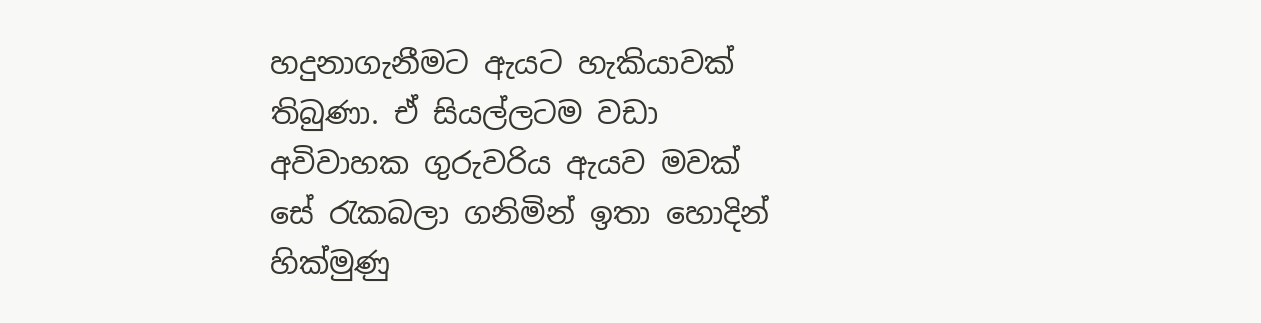හදුනාගැනීමට ඇයට හැකියාවක් තිබුණා. ඒ සියල්ලටම වඩා අවිවාහක ගුරුවරිය ඇයව මවක් සේ රැකබලා ගනිමින් ඉතා හොදින් හික්මුණු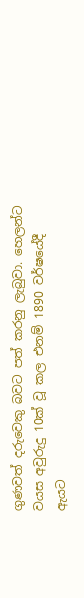ගුණවත් දරුවෙකු බවට පත් කරනු ලැබුවා. හෙලන්ට වයස අවුරුදු 10ක් වූ කල එනම් 1890 වර්ෂයේදී ඇයට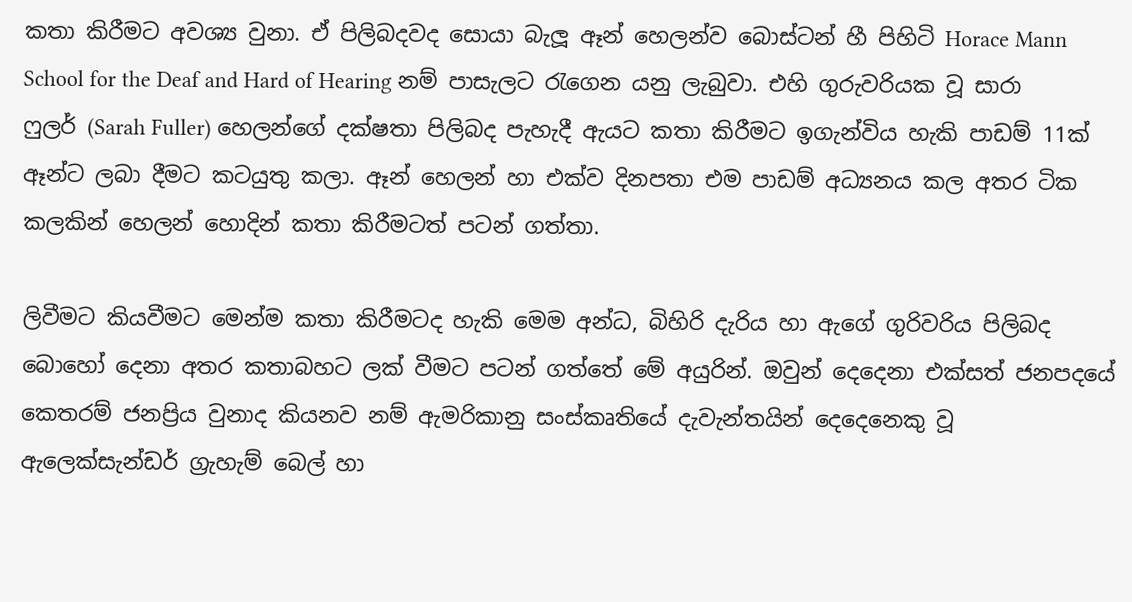කතා කිරීමට අවශ්‍ය වුනා. ඒ පිලිබදවද සොයා බැලූ ඈන් හෙලන්ව බොස්ටන් හී පිහිටි Horace Mann School for the Deaf and Hard of Hearing නම් පාසැලට රැගෙන යනු ලැබුවා. එහි ගුරුවරියක වූ සාරා ෆුලර් (Sarah Fuller) හෙලන්ගේ දක්ෂතා පිලිබද පැහැදී ඇයට කතා කිරීමට ඉගැන්විය හැකි පාඩම් 11ක් ඈන්ට ලබා දීමට කටයුතු කලා. ඈන් හෙලන් හා එක්ව දිනපතා එම පාඩම් අධ්‍යනය කල අතර ටික කලකින් හෙලන් හොදින් කතා කිරීමටත් පටන් ගත්තා.

ලිවීමට කියවීමට මෙන්ම කතා කිරීමටද හැකි මෙම අන්ධ, බිහිරි දැරිය හා ඇගේ ගුරිවරිය පිලිබද බොහෝ දෙනා අතර කතාබහට ලක් වීමට පටන් ගත්තේ මේ අයුරින්. ඔවුන් දෙදෙනා එක්සත් ජනපදයේ කෙතරම් ජනප්‍රිය වුනාද කියනව නම් ඇමරිකානු සංස්කෘතියේ දැවැන්තයින් දෙදෙනෙකු වූ ඇලෙක්සැන්ඩර් ග්‍රැහැම් බෙල් හා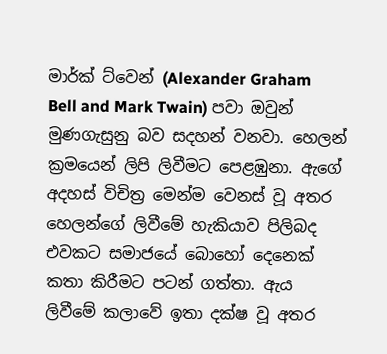මාර්ක් ට්වෙන් (Alexander Graham Bell and Mark Twain) පවා ඔවුන් මුණගැසුනු බව සදහන් වනවා. හෙලන් ක්‍රමයෙන් ලිපි ලිවීමට පෙළඹුනා. ඇගේ අදහස් විචිත්‍ර මෙන්ම වෙනස් වූ අතර හෙලන්ගේ ලිවීමේ හැකියාව පිලිබද එවකට සමාජයේ බොහෝ දෙනෙක් කතා කිරීමට පටන් ගත්තා. ඇය ලිවීමේ කලාවේ ඉතා දක්ෂ වූ අතර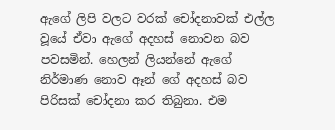ඇගේ ලිපි වලට වරක් චෝදනාවක් එල්ල වූයේ ඒවා ඇගේ අදහස් නොවන බව පවසමින්. හෙලන් ලියන්නේ ඇගේ නිර්මාණ නොව ඈන් ගේ අදහස් බව පිරිසක් චෝදනා කර තිබුනා. එම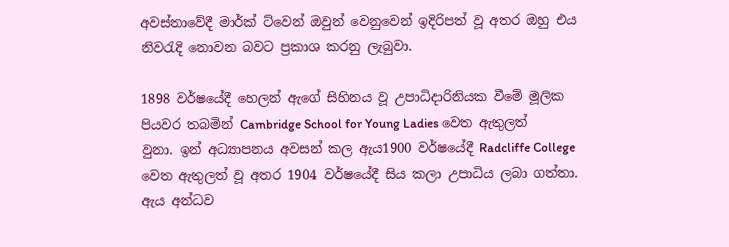අවස්තාවේදී මාර්ක් ට්වෙන් ඔවුන් වෙනුවෙන් ඉදිරිපත් වූ අතර ඔහු එය නිවරැදි නොවන බවට ප්‍රකාශ කරනු ලැබුවා.

1898 වර්ෂයේදී හෙලන් ඇගේ සිහිනය වූ උපාධිදාරිනියක වීමේ මූලික පියවර තබමින් Cambridge School for Young Ladies වෙත ඇතුලත් වුනා. ඉන් අධ්‍යාපනය අවසන් කල ඇය1900 වර්ෂයේදී Radcliffe College වෙත ඇතුලත් වූ අතර 1904 වර්ෂයේදී සිය කලා උපාධිය ලබා ගත්තා. ඇය අන්ධව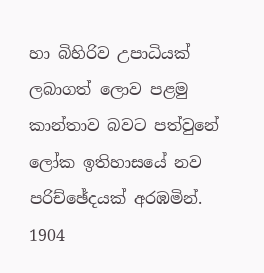හා බිහිරිව උපාධියක් ලබාගත් ලොව පළමු කාන්තාව බවට පත්වුනේ ලෝක ඉතිහාසයේ නව පරිච්ඡේදයක් අරඹමින්. 1904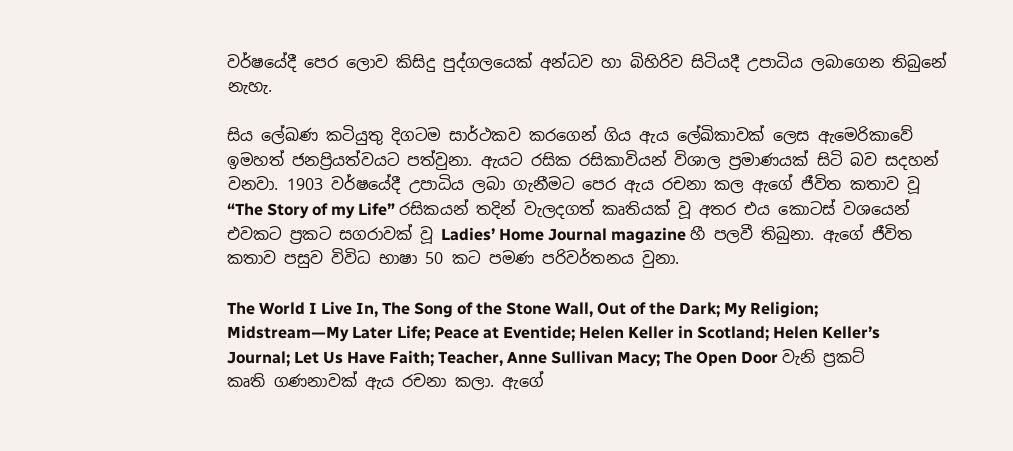වර්ෂයේදී පෙර ලොව කිසිදු පුද්ගලයෙක් අන්ධව හා බිහිරිව සිටියදී උපාධිය ලබාගෙන තිබුනේ නැහැ.

සිය ලේඛණ කටියුතු දිගටම සාර්ථකව කරගෙන් ගිය ඇය ලේඛිකාවක් ලෙස ඇමෙරිකාවේ ඉමහත් ජනප්‍රියත්වයට පත්වුනා. ඇයට රසික රසිකාවියන් විශාල ප්‍රමාණයක් සිටි බව සදහන් වනවා. 1903 වර්ෂයේදී උපාධිය ලබා ගැනීමට පෙර ඇය රචනා කල ඇගේ ජීවිත කතාව වූ “The Story of my Life” රසිකයන් තදින් වැලදගත් කෘතියක් වූ අතර එය කොටස් වශයෙන් එවකට ප්‍රකට සගරාවක් වූ Ladies’ Home Journal magazine හී පලවී තිබුනා. ඇගේ ජීවිත කතාව පසුව විවිධ භාෂා 50 කට පමණ පරිවර්තනය වුනා.

The World I Live In, The Song of the Stone Wall, Out of the Dark; My Religion; Midstream—My Later Life; Peace at Eventide; Helen Keller in Scotland; Helen Keller’s Journal; Let Us Have Faith; Teacher, Anne Sullivan Macy; The Open Door වැනි ප්‍රකට් කෘති ගණනාවක් ඇය රචනා කලා. ඇගේ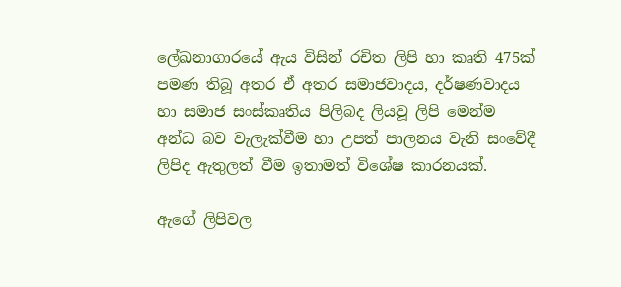ලේඛනාගාරයේ ඇය විසින් රචිත ලිපි හා කෘති 475ක් පමණ තිබූ අතර ඒ අතර සමාජවාදය, දර්ෂණවාදය හා සමාජ සංස්කෘතිය පිලිබද ලියවූ ලිපි මෙන්ම අන්ධ බව වැලැක්වීම හා උපත් පාලනය වැනි සංවේදී ලිපිද ඇතුලත් වීම ඉතාමත් විශේෂ කාරනයක්.

ඇගේ ලිපිවල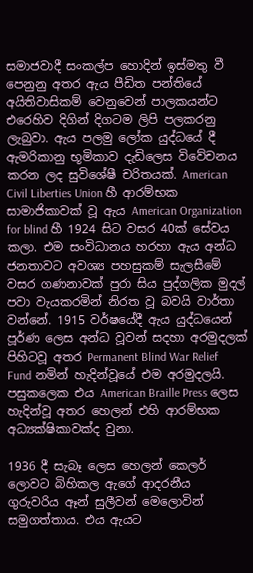සමාජවාදී සංකල්ප හොදින් ඉස්මතු වී පෙනුනු අතර ඇය පීඩිත පන්තියේ අයිතිවාසිකම් වෙනුවෙන් පාලකයන්ට එරෙහිව දිගින් දිගටම ලිපි පලකරනු ලැබුවා. ඇය පලමු ලෝක යුද්ධයේ දී ඇමරිකානු භූමිකාව දැඩිලෙස විවේචනය කරන ලද සුවිශේෂී චරිතයක්. American Civil Liberties Union හී ආරම්භක සාමාජිකාවක් වූ ඇය American Organization for blind හී 1924 සිට වසර 40ක් සේවය කලා. එම සංවිධානය හරහා ඇය අන්ධ ජනතාවට අවශ්‍ය පහසුකම් සැලසීමේ වසර ගණනාවක් පුරා සිය පුද්ගලික මුදල් පවා වැයකරමින් නිරත වූ බවයි වාර්තා වන්නේ. 1915 වර්ෂයේදී ඇය යුද්ධයෙන් පූර්ණ ලෙස අන්ධ වූවන් සදහා අරමුදලක් පිහිටවූ අතර Permanent Blind War Relief Fund නමින් හැදින්වූයේ එම අරමුදලයි. පසුකලෙක එය American Braille Press ලෙස හැදින්වූ අතර හෙලන් එහි ආරම්භක අධ්‍යක්ෂිකාවක්ද වුනා.

1936 දී සැබෑ ලෙස හෙලන් කෙලර් ලොවට බිහිකල ඇගේ ආදරනීය ගුරුවරිය ඈන් සුලීවන් මෙලොවින් සමුගත්තාය. එය ඇයට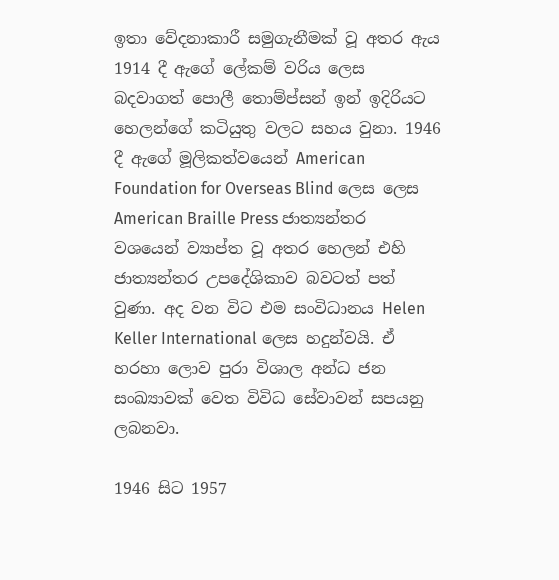ඉතා වේදනාකාරී සමුගැනීමක් වූ අතර ඇය 1914 දී ඇගේ ලේකම් වරිය ලෙස බදවාගත් පොලී තොම්ප්සන් ඉන් ඉදිරියට හෙලන්ගේ කටියුතු වලට සහය වුනා. 1946 දී ඇගේ මූලිකත්වයෙන් American Foundation for Overseas Blind ලෙස ලෙස American Braille Press ජාත්‍යන්තර වශයෙන් ව්‍යාප්ත වූ අතර හෙලන් එහි ජාත්‍යන්තර උපදේශිකාව බවටත් පත් වුණා. අද වන විට එම සංවිධානය Helen Keller International ලෙස හදුන්වයි. ඒ හරහා ලොව පුරා විශාල අන්ධ ජන සංඛ්‍යාවක් වෙත විවිධ සේවාවන් සපයනු ලබනවා.

1946 සිට 1957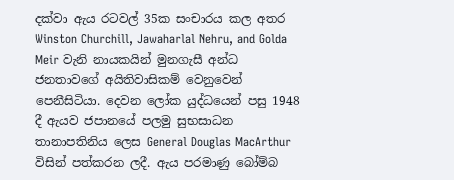දක්වා ඇය රටවල් 35ක සංචාරය කල අතර Winston Churchill, Jawaharlal Nehru, and Golda Meir වැනි නායකයින් මුනගැසී අන්ධ ජනතාවගේ අයිතිවාසිකම් වෙනුවෙන් පෙනීසිටියා. දෙවන ලෝක යුද්ධයෙන් පසු 1948 දී ඇයව ජපානයේ පලමු සුභසාධන තානාපතිනිය ලෙස General Douglas MacArthur විසින් පත්කරන ලදී. ඇය පරමාණු බෝම්බ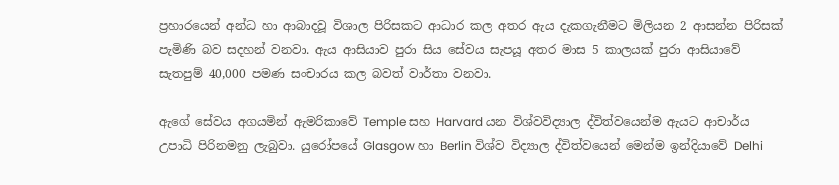ප්‍රහාරයෙන් අන්ධ හා ආබාදවූ විශාල පිරිසකට ආධාර කල අතර ඇය දැකගැනීමට මිලියන 2 ආසන්න පිරිසක් පැමිණි බව සදහන් වනවා. ඇය ආසියාව පුරා සිය සේවය සැපයූ අතර මාස 5 කාලයක් පුරා ආසියාවේ සැතපුම් 40,000 පමණ සංචාරය කල බවත් වාර්තා වනවා.

ඇගේ සේවය අගයමින් ඇමරිකාවේ Temple සහ Harvard යන විශ්වවිද්‍යාල ද්විත්වයෙන්ම ඇයට ආචාර්ය උපාධි පිරිනමනු ලැබුවා. යුරෝපයේ Glasgow හා Berlin විශ්ව විද්‍යාල ද්විත්වයෙන් මෙන්ම ඉන්දියාවේ Delhi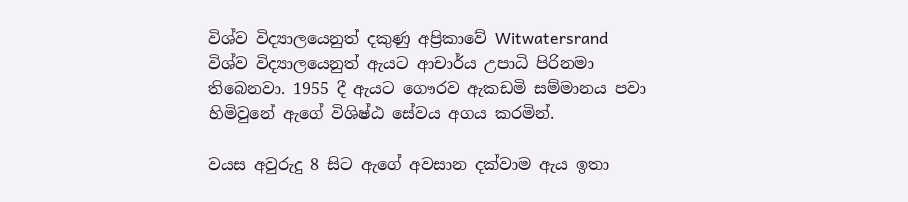විශ්ව විද්‍යාලයෙනුත් දකුණු අප්‍රිකාවේ Witwatersrand විශ්ව විද්‍යාලයෙනුත් ඇයට ආචාර්ය උපාධි පිරිනමා තිබෙනවා. 1955 දී ඇයට ගෞරව ඇකඩමි සම්මානය පවා හිමිවුනේ ඇගේ විශිෂ්ඨ සේවය අගය කරමින්.

වයස අවුරුදු 8 සිට ඇගේ අවසාන දක්වාම ඇය ඉතා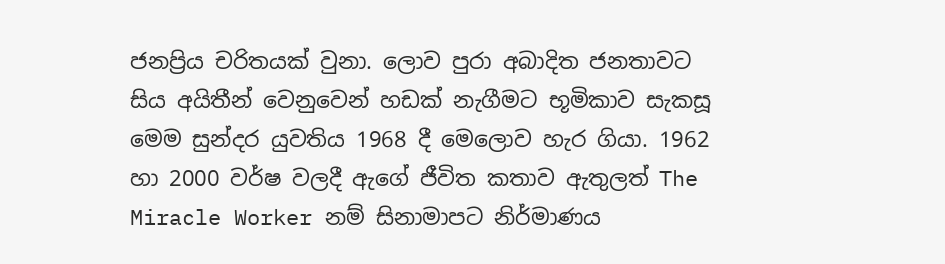ජනප්‍රිය චරිතයක් වුනා. ලොව පුරා අබාදිත ජනතාවට සිය අයිතීන් වෙනුවෙන් හඩක් නැගීමට භූමිකාව සැකසූ මෙම සුන්දර යුවතිය 1968 දී මෙලොව හැර ගියා. 1962 හා 2000 වර්ෂ වලදී ඇගේ ජීවිත කතාව ඇතුලත් The Miracle Worker නම් සිනාමාපට නිර්මාණය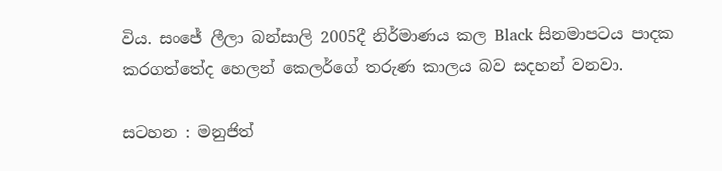විය. සංජේ ලීලා බන්සාලි 2005දී නිර්මාණය කල Black සිනමාපටය පාදක කරගත්තේද හෙලන් කෙලර්ගේ තරුණ කාලය බව සදහන් වනවා.

සටහන : මනුජිත්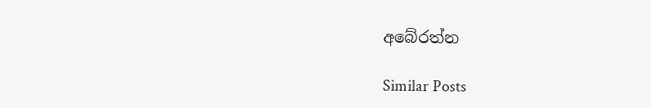අබේරත්න

Similar Posts